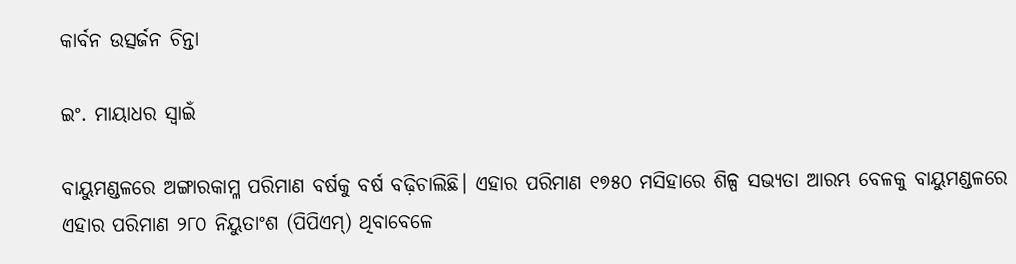କାର୍ବନ ଉତ୍ସର୍ଜନ ଚିନ୍ତା

ଇଂ. ମାୟାଧର ସ୍ବାଇଁ

ବାୟୁମଣ୍ଡଳରେ ଅଙ୍ଗାରକାମ୍ଳ ପରିମାଣ ବର୍ଷକୁ ବର୍ଷ ବଢ଼ିଚାଲିଛି। ଏହାର ପରିମାଣ ୧୭୫୦ ମସିହାରେ ଶିଳ୍ପ ସଭ୍ୟତା ଆରମ୍ଭ ବେଳକୁ ବାୟୁମଣ୍ଡଳରେ ଏହାର ପରିମାଣ ୨୮୦ ନିୟୁତାଂଶ (ପିପିଏମ୍‌) ଥିବାବେଳେ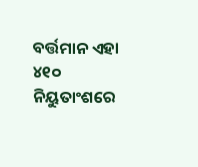ବର୍ତ୍ତମାନ ଏହା ୪୧୦ ନିୟୁତାଂଶରେ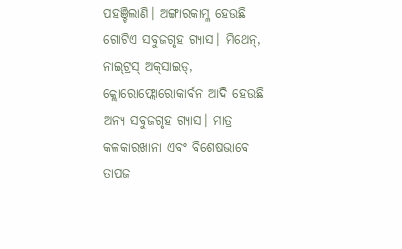ପହଞ୍ଚିଲାଣି। ଅଙ୍ଗାରକାମ୍ଳ ହେଉଛି ଗୋଟିଏ ସବୁଜଗୃହ ଗ୍ୟାସ। ମିଥେନ୍‌, ନାଇ୍‌ଟ୍ରସ୍‌ ଅକ୍‌ସାଇଡ୍‌, କ୍ଲୋରୋଫ୍ଲୋରୋକାର୍ବନ ଆଦି ହେଉଛି ଅନ୍ୟ ସବୁଜଗୃହ ଗ୍ୟାସ। ମାତ୍ର କଳକାରଖାନା ଏବଂ ବିଶେଷଭାବେ ତାପଜ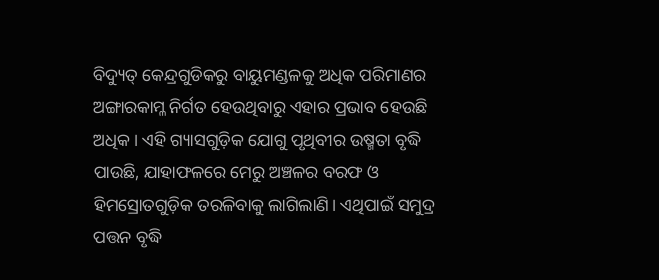ବିଦ୍ୟୁତ୍‌ କେନ୍ଦ୍ରଗୁଡିକରୁ ବାୟୁମଣ୍ଡଳକୁ ଅଧିକ ପରିମାଣର ଅଙ୍ଗାରକାମ୍ଳ ନିର୍ଗତ ହେଉଥିବାରୁ ଏହାର ପ୍ରଭାବ ହେଉଛି ଅଧିକ। ଏହି ଗ୍ୟାସଗୁଡ଼ିକ ଯୋଗୁ ପୃଥିବୀର ଉଷ୍ମତା ବୃଦ୍ଧି ପାଉଛି, ଯାହାଫଳରେ ମେରୁ ଅଞ୍ଚଳର ବରଫ ଓ ହିମସ୍ରୋତଗୁଡ଼ିକ ତରଳିବାକୁ ଲାଗିଲାଣି। ଏଥିପାଇଁ ସମୁଦ୍ର ପତ୍ତନ ବୃଦ୍ଧି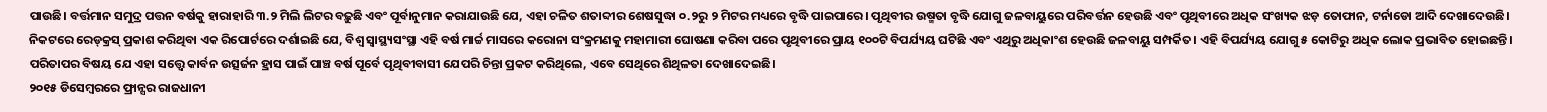ପାଉଛି। ବର୍ତ୍ତମାନ ସମୁଦ୍ର ପତ୍ତନ ବର୍ଷକୁ ହାରାହାରି ୩.୨ ମିଲି ଲିଟର ବଢ଼ୁଛି ଏବଂ ପୂର୍ବାନୁମାନ କରାଯାଉଛି ଯେ, ଏହା ଚଳିତ ଶତାବ୍ଦୀର ଶେଷସୁଦ୍ଧା ୦.୨ରୁ ୨ ମିଟର ମଧ୍ୟରେ ବୃଦ୍ଧି ପାଇପାରେ। ପୃଥିବୀର ଉଷ୍ମତା ବୃଦ୍ଧି ଯୋଗୁ ଜଳବାୟୁରେ ପରିବର୍ତ୍ତନ ହେଉଛି ଏବଂ ପୃଥିବୀରେ ଅଧିକ ସଂଖ୍ୟକ ଝଡ଼ ତୋଫାନ, ଟର୍ନାଡୋ ଆଦି ଦେଖାଦେଉଛି। ନିକଟରେ ରେଡ୍‌କ୍ରସ୍‌ ପ୍ରକାଶ କରିଥିବା ଏକ ରିପୋର୍ଟରେ ଦର୍ଶାଇଛି ଯେ, ବିଶ୍ୱ ସ୍ବାସ୍ଥ୍ୟସଂସ୍ଥା ଏହି ବର୍ଷ ମାର୍ଚ୍ଚ ମାସରେ କରୋନା ସଂକ୍ରମଣକୁ ମହାମାରୀ ଘୋଷଣା କରିବା ପରେ ପୃଥିବୀରେ ପ୍ରାୟ ୧୦୦ଟି ବିପର୍ଯ୍ୟୟ ଘଟିଛି ଏବଂ ଏଥିରୁ ଅଧିକାଂଶ ହେଉଛି ଜଳବାୟୁ ସମ୍ପର୍କିତ। ଏହି ବିପର୍ଯ୍ୟୟ ଯୋଗୁ ୫ କୋଟିରୁ ଅଧିକ ଲୋକ ପ୍ରଭାବିତ ହୋଇଛନ୍ତି। ପରିତାପର ବିଷୟ ଯେ ଏହା ସତ୍ତ୍ୱେ କାର୍ବନ ଉତ୍ସର୍ଜନ ହ୍ରାସ ପାଇଁ ପାଞ୍ଚ ବର୍ଷ ପୂର୍ବେ ପୃଥିବୀବାସୀ ଯେପରି ଚିନ୍ତା ପ୍ରକଟ କରିଥିଲେ, ଏବେ ସେଥିରେ ଶିଥିଳତା ଦେଖାଦେଇଛି।
୨୦୧୫ ଡିସେମ୍ବରରେ ଫ୍ରାନ୍ସର ରାଜଧାନୀ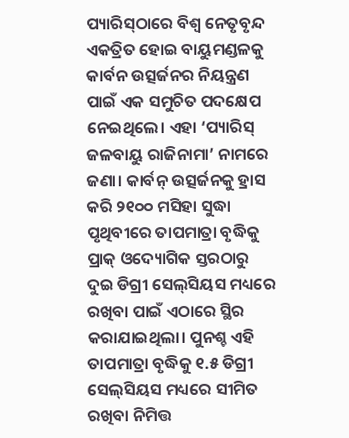ପ୍ୟାରିସ୍‌ଠାରେ ବିଶ୍ୱ ନେତୃବୃନ୍ଦ ଏକତ୍ରିତ ହୋଇ ବାୟୁମଣ୍ଡଳକୁ କାର୍ବନ ଉତ୍ସର୍ଜନର ନିୟନ୍ତ୍ରଣ ପାଇଁ ଏକ ସମୁଚିତ ପଦକ୍ଷେପ ନେଇଥିଲେ। ଏହା ‘ପ୍ୟାରିସ୍‌ ଜଳବାୟୁ ରାଜିନାମା’ ନାମରେ ଜଣା। କାର୍ବନ୍‌ ଉତ୍ସର୍ଜନକୁ ହ୍ରାସ କରି ୨୧୦୦ ମସିହା ସୁଦ୍ଧା ପୃଥିବୀରେ ତାପମାତ୍ରା ବୃଦ୍ଧିକୁ ପ୍ରାକ୍‌ ଓଦ୍ୟୋଗିକ ସ୍ତରଠାରୁ ଦୁଇ ଡିଗ୍ରୀ ସେଲ୍‌ସିୟସ ମଧ୍ୟରେ ରଖିବା ପାଇଁ ଏଠାରେ ସ୍ଥିର କରାଯାଇଥିଲା। ପୁନଶ୍ଚ ଏହି ତାପମାତ୍ରା ବୃଦ୍ଧିକୁ ୧.୫ ଡିଗ୍ରୀ ସେଲ୍‌ସିୟସ ମଧ୍ୟରେ ସୀମିତ ରଖିବା ନିମିତ୍ତ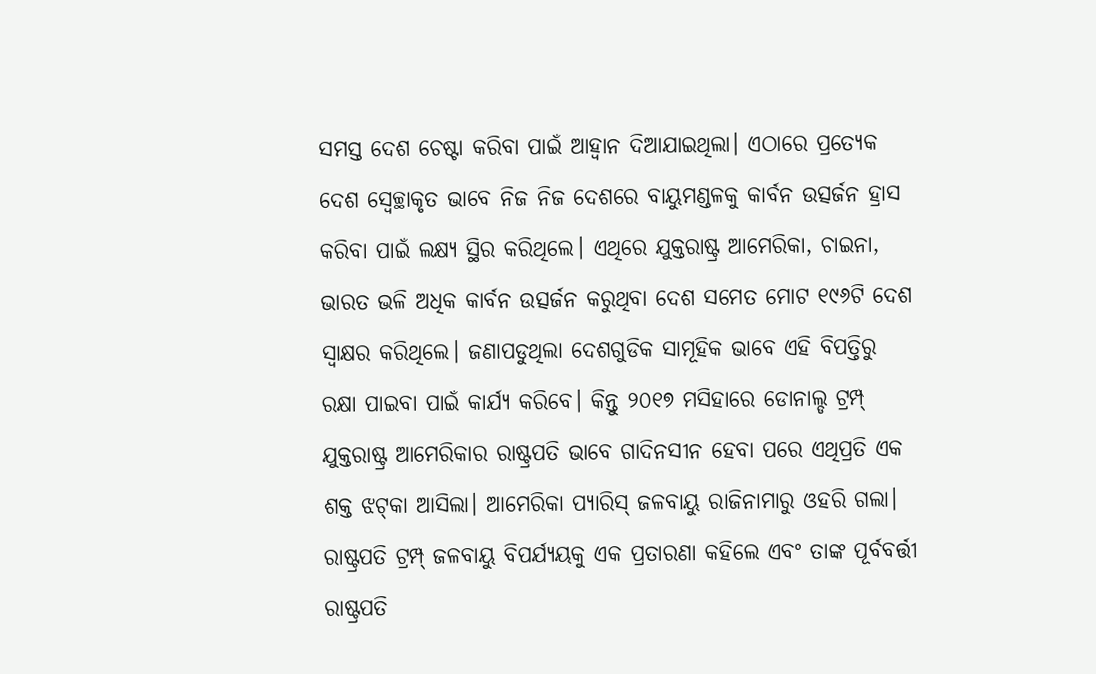ସମସ୍ତ ଦେଶ ଚେଷ୍ଟା କରିବା ପାଇଁ ଆହ୍ବାନ ଦିଆଯାଇଥିଲା। ଏଠାରେ ପ୍ରତ୍ୟେକ ଦେଶ ସ୍ବେଚ୍ଛାକୃତ ଭାବେ ନିଜ ନିଜ ଦେଶରେ ବାୟୁମଣ୍ଡଳକୁ କାର୍ବନ ଉତ୍ସର୍ଜନ ହ୍ରାସ କରିବା ପାଇଁ ଲକ୍ଷ୍ୟ ସ୍ଥିର କରିଥିଲେ। ଏଥିରେ ଯୁକ୍ତରାଷ୍ଟ୍ର ଆମେରିକା, ଚାଇନା, ଭାରତ ଭଳି ଅଧିକ କାର୍ବନ ଉତ୍ସର୍ଜନ କରୁଥିବା ଦେଶ ସମେତ ମୋଟ ୧୯୬ଟି ଦେଶ ସ୍ବାକ୍ଷର କରିଥିଲେ। ଜଣାପଡୁଥିଲା ଦେଶଗୁଡିକ ସାମୂହିକ ଭାବେ ଏହି ବିପତ୍ତିରୁ ରକ୍ଷା ପାଇବା ପାଇଁ କାର୍ଯ୍ୟ କରିବେ। କିନ୍ତୁ ୨୦୧୭ ମସିହାରେ ଡୋନାଲ୍ଡ ଟ୍ରମ୍ପ୍‌ ଯୁକ୍ତରାଷ୍ଟ୍ର ଆମେରିକାର ରାଷ୍ଟ୍ରପତି ଭାବେ ଗାଦିନସୀନ ହେବା ପରେ ଏଥିପ୍ରତି ଏକ ଶକ୍ତ ଝଟ୍‌କା ଆସିଲା। ଆମେରିକା ପ୍ୟାରିସ୍‌ ଜଳବାୟୁ ରାଜିନାମାରୁ ଓହରି ଗଲା। ରାଷ୍ଟ୍ରପତି ଟ୍ରମ୍ପ୍‌ ଜଳବାୟୁ ବିପର୍ଯ୍ୟୟକୁ ଏକ ପ୍ରତାରଣା କହିଲେ ଏବଂ ତାଙ୍କ ପୂର୍ବବର୍ତ୍ତୀ ରାଷ୍ଟ୍ରପତି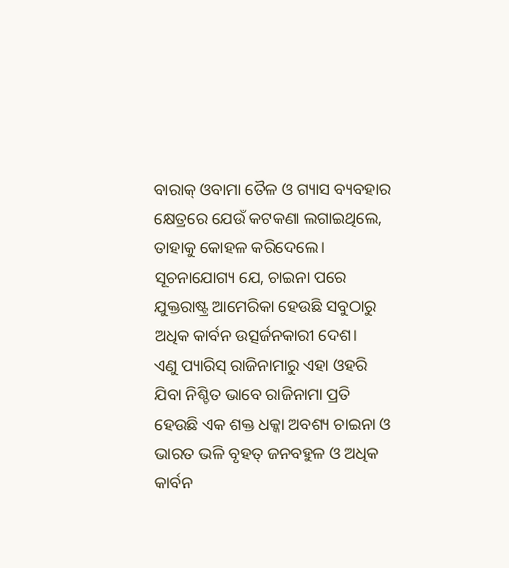ବାରାକ୍‌ ଓବାମା ତୈଳ ଓ ଗ୍ୟାସ ବ୍ୟବହାର କ୍ଷେତ୍ରରେ ଯେଉଁ କଟକଣା ଲଗାଇଥିଲେ, ତାହାକୁ କୋହଳ କରିଦେଲେ। ସୂଚନାଯୋଗ୍ୟ ଯେ, ଚାଇନା ପରେ ଯୁକ୍ତରାଷ୍ଟ୍ର ଆମେରିକା ହେଉଛି ସବୁଠାରୁ ଅଧିକ କାର୍ବନ ଉତ୍ସର୍ଜନକାରୀ ଦେଶ।
ଏଣୁ ପ୍ୟାରିସ୍‌ ରାଜିନାମାରୁ ଏହା ଓହରି ଯିବା ନିଶ୍ଚିତ ଭାବେ ରାଜିନାମା ପ୍ରତି ହେଉଛି ଏକ ଶକ୍ତ ଧକ୍କା ଅବଶ୍ୟ ଚାଇନା ଓ ଭାରତ ଭଳି ବୃହତ୍‌ ଜନବହୁଳ ଓ ଅଧିକ କାର୍ବନ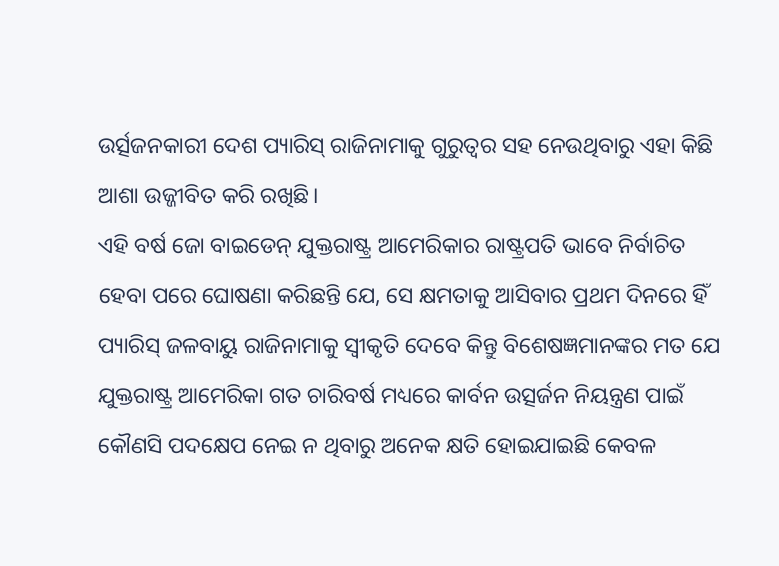ଉର୍ତ୍ସଜନକାରୀ ଦେଶ ପ୍ୟାରିସ୍‌ ରାଜିନାମାକୁ ଗୁରୁତ୍ୱର ସହ ନେଉଥିବାରୁ ଏହା କିଛି ଆଶା ଉଜ୍ଜୀବିତ କରି ରଖିଛି।
ଏହି ବର୍ଷ ଜୋ ବାଇଡେନ୍‌ ଯୁକ୍ତରାଷ୍ଟ୍ର ଆମେରିକାର ରାଷ୍ଟ୍ରପତି ଭାବେ ନିର୍ବାଚିତ ହେବା ପରେ ଘୋଷଣା କରିଛନ୍ତି ଯେ, ସେ କ୍ଷମତାକୁ ଆସିବାର ପ୍ରଥମ ଦିନରେ ହିଁ ପ୍ୟାରିସ୍‌ ଜଳବାୟୁ ରାଜିନାମାକୁ ସ୍ବୀକୃତି ଦେବେ କିନ୍ତୁ ବିଶେଷଜ୍ଞମାନଙ୍କର ମତ ଯେ ଯୁକ୍ତରାଷ୍ଟ୍ର ଆମେରିକା ଗତ ଚାରିବର୍ଷ ମଧ୍ୟରେ କାର୍ବନ ଉତ୍ସର୍ଜନ ନିୟନ୍ତ୍ରଣ ପାଇଁ କୌଣସି ପଦକ୍ଷେପ ନେଇ ନ ଥିବାରୁ ଅନେକ କ୍ଷତି ହୋଇଯାଇଛି କେବଳ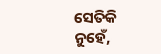ସେତିକି ନୁହେଁ,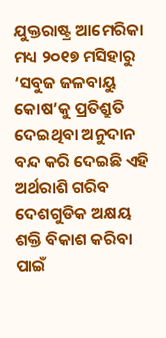ଯୁକ୍ତରାଷ୍ଟ୍ର ଆମେରିକା ମଧ୍ୟ ୨୦୧୭ ମସିହାରୁ ‘ସବୁଜ ଜଳବାୟୁ କୋଷ’କୁ ପ୍ରତିଶ୍ରୁତି ଦେଇଥିବା ଅନୁଦାନ ବନ୍ଦ କରି ଦେଇଛି ଏହି ଅର୍ଥରାଶି ଗରିବ ଦେଶଗୁଡିକ ଅକ୍ଷୟ ଶକ୍ତି ବିକାଶ କରିବା ପାଇଁ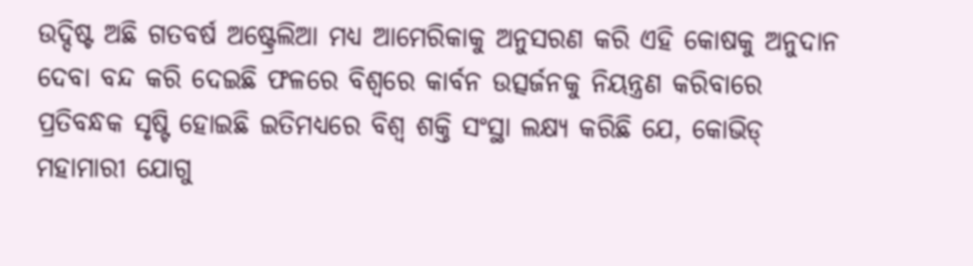ଉଦ୍ଦିଷ୍ଟ ଅଛି ଗତବର୍ଷ ଅଷ୍ଟ୍ରେଲିଆ ମଧ୍ୟ ଆମେରିକାକୁ ଅନୁସରଣ କରି ଏହି କୋଷକୁ ଅନୁଦାନ ଦେବା ବନ୍ଦ କରି ଦେଇଛି ଫଳରେ ବିଶ୍ୱରେ କାର୍ବନ ଉତ୍ସର୍ଜନକୁ ନିୟନ୍ତ୍ରଣ କରିବାରେ ପ୍ରତିବନ୍ଧକ ସୃଷ୍ଟି ହୋଇଛି ଇତିମଧ୍ୟରେ ବିଶ୍ୱ ଶକ୍ତି ସଂସ୍ଥା ଲକ୍ଷ୍ୟ କରିଛି ଯେ, କୋଭିଡ୍‌ ମହାମାରୀ ଯୋଗୁ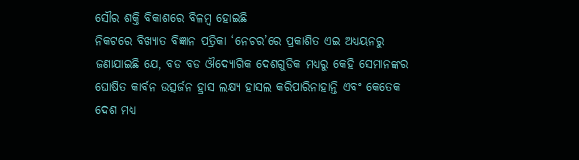ସୌର ଶକ୍ତି ବିକାଶରେ ବିଳମ୍ବ ହୋଇଛି
ନିକଟରେ ବିଖ୍ୟାତ ବିଜ୍ଞାନ ପତ୍ରିକା ‘ନେଚର’ରେ ପ୍ରକାଶିତ ଏଇ ଅଧ୍ୟୟନରୁ ଜଣାଯାଇଛି ଯେ, ବଡ ବଡ ଔଦ୍ୟୋଗିକ ଦେଶଗୁଡିକ ମଧ୍ୟରୁ କେହି ସେମାନଙ୍କର ଘୋଷିତ କାର୍ବନ ଉତ୍ସର୍ଜନ ହ୍ରାସ ଲକ୍ଷ୍ୟ ହାସଲ କରିପାରିନାହାନ୍ତି ଏବଂ କେତେକ ଦେଶ ମଧ୍ୟ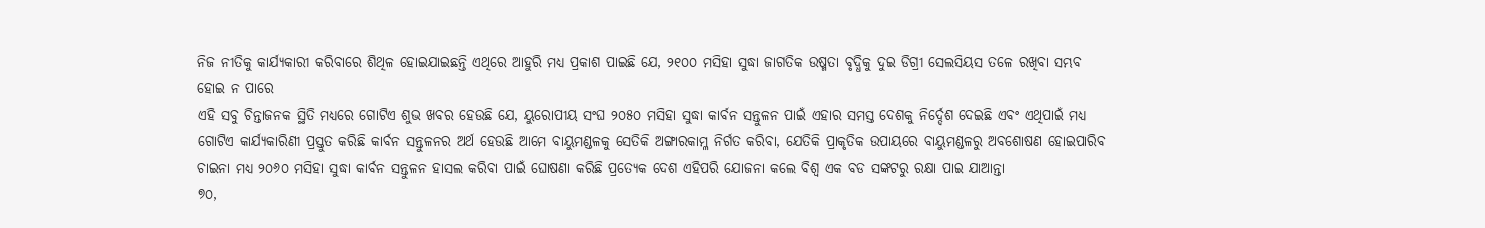ନିଜ ନୀତିକୁ କାର୍ଯ୍ୟକାରୀ କରିବାରେ ଶିଥିଳ ହୋଇଯାଇଛନ୍ତି ଏଥିରେ ଆହୁରି ମଧ୍ୟ ପ୍ରକାଶ ପାଇଛି ଯେ, ୨୧୦୦ ମସିହା ସୁଦ୍ଧା ଜାଗତିକ ଉଷ୍ମତା ବୃଦ୍ଧିକୁ ଦୁଇ ଡିଗ୍ରୀ ସେଲସିୟସ ତଳେ ରଖିବା ସମ୍ଭବ ହୋଇ ନ ପାରେ
ଏହି ସବୁ ଚିନ୍ତାଜନକ ସ୍ଥିତି ମଧ୍ୟରେ ଗୋଟିଏ ଶୁଭ ଖବର ହେଉଛି ଯେ, ୟୁରୋପୀୟ ସଂଘ ୨୦୫୦ ମସିହା ସୁଦ୍ଧା କାର୍ବନ ସନ୍ତୁଳନ ପାଇଁ ଏହାର ସମସ୍ତ ଦେଶକୁ ନିର୍ଦ୍ଦେଶ ଦେଇଛି ଏବଂ ଏଥିପାଇଁ ମଧ୍ୟ ଗୋଟିଏ କାର୍ଯ୍ୟକାରିଣୀ ପ୍ରସ୍ତୁତ କରିଛି କାର୍ବନ ସନ୍ତୁଳନର ଅର୍ଥ ହେଉଛି ଆମେ ବାୟୁମଣ୍ଡଳକୁ ସେତିକି ଅଙ୍ଗାରକାମ୍ଳ ନିର୍ଗତ କରିବା, ଯେତିକି ପ୍ରାକୃତିକ ଉପାୟରେ ବାୟୁମଣ୍ଡଳରୁ ଅବଶୋଷଣ ହୋଇପାରିବ ଚାଇନା ମଧ୍ୟ ୨୦୬୦ ମସିହା ସୁଦ୍ଧା କାର୍ବନ ସନ୍ତୁଳନ ହାସଲ କରିବା ପାଇଁ ଘୋଷଣା କରିଛି ପ୍ରତ୍ୟେକ ଦେଶ ଏହିପରି ଯୋଜନା କଲେ ବିଶ୍ୱ ଏକ ବଡ ସଙ୍କଟରୁ ରକ୍ଷା ପାଇ ଯାଆନ୍ତା
୭୦,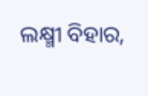ଲକ୍ଷ୍ମୀ ବିହାର,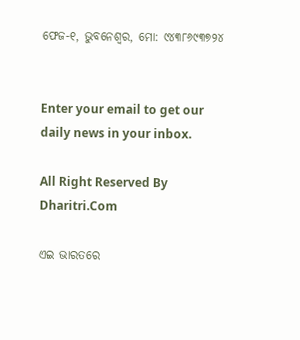ଫେଜ-୧, ଭୁବନେଶ୍ୱର, ମୋ: ୯୪୩୮୬୯୩୭୨୪


Enter your email to get our daily news in your inbox.

All Right Reserved By Dharitri.Com

ଏଇ ଭାରତରେ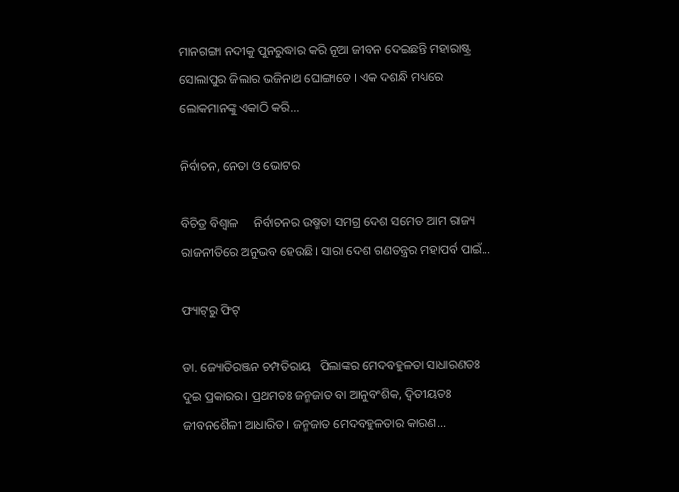ମାନଗଙ୍ଗା ନଦୀକୁ ପୁନରୁଦ୍ଧାର କରି ନୂଆ ଜୀବନ ଦେଇଛନ୍ତି ମହାରାଷ୍ଟ୍ର ସୋଲାପୁର ଜିଲାର ଭଜିନାଥ ଘୋଙ୍ଗାଡେ । ଏକ ଦଶନ୍ଧି ମଧ୍ୟରେ ଲୋକମାନଙ୍କୁ ଏକାଠି କରି...

ନିର୍ବାଚନ, ନେତା ଓ ଭୋଟର

ବିଚିତ୍ର ବିଶ୍ୱାଳ     ନିର୍ବାଚନର ଉଷ୍ମତା ସମଗ୍ର ଦେଶ ସମେତ ଆମ ରାଜ୍ୟ ରାଜନୀତିରେ ଅନୁଭବ ହେଉଛି। ସାରା ଦେଶ ଗଣତନ୍ତ୍ରର ମହାପର୍ବ ପାଇଁ...

ଫ୍ୟାଟ୍‌ରୁ ଫିଟ୍‌

ଡା. ଜ୍ୟୋତିରଞ୍ଜନ ଚମ୍ପତିରାୟ   ପିଲାଙ୍କର ମେଦବହୁଳତା ସାଧାରଣତଃ ଦୁଇ ପ୍ରକାରର। ପ୍ରଥମତଃ ଜନ୍ମଜାତ ବା ଆନୁବଂଶିକ, ଦ୍ୱିତୀୟତଃ ଜୀବନଶୈଳୀ ଆଧାରିତ। ଜନ୍ମଜାତ ମେଦବହୁଳତାର କାରଣ...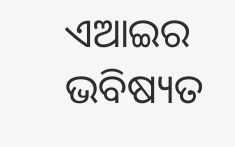ଏଆଇର ଭବିଷ୍ୟତ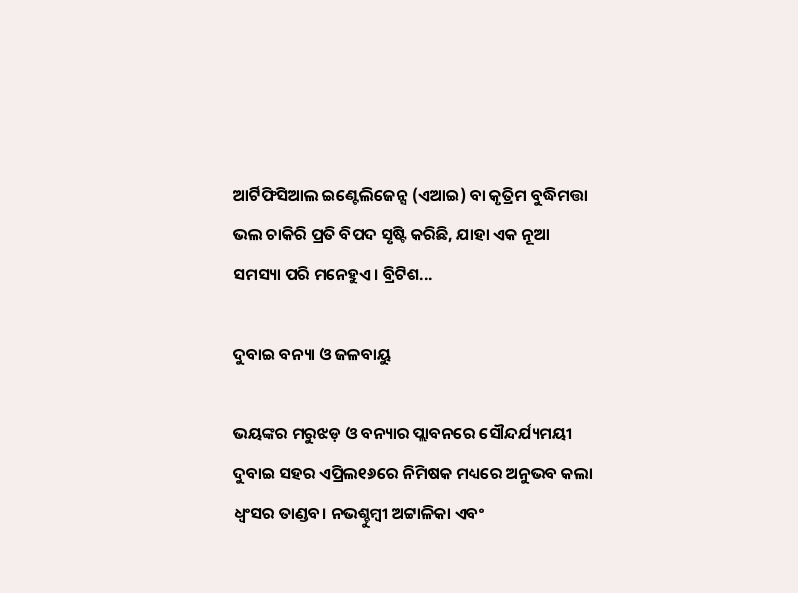ଆର୍ଟିଫିସିଆଲ ଇଣ୍ଟେଲିଜେନ୍ସ (ଏଆଇ) ବା କୃତ୍ରିମ ବୁଦ୍ଧିମତ୍ତା ଭଲ ଚାକିରି ପ୍ରତି ବିପଦ ସୃଷ୍ଟି କରିଛି, ଯାହା ଏକ ନୂଆ ସମସ୍ୟା ପରି ମନେହୁଏ। ବ୍ରିଟିଶ...

ଦୁବାଇ ବନ୍ୟା ଓ ଜଳବାୟୁ

ଭୟଙ୍କର ମରୁଝଡ଼ ଓ ବନ୍ୟାର ପ୍ଲାବନରେ ସୌନ୍ଦର୍ଯ୍ୟମୟୀ ଦୁବାଇ ସହର ଏପ୍ରିଲ୧୬ରେ ନିମିଷକ ମଧ୍ୟରେ ଅନୁଭବ କଲା ଧ୍ବଂସର ତାଣ୍ଡବ। ନଭଶ୍ଚୁମ୍ବୀ ଅଟ୍ଟାଳିକା ଏବଂ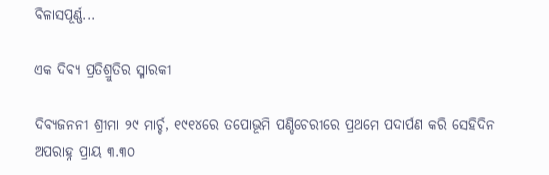ବିଳାସପୂର୍ଣ୍ଣ...

ଏକ ଦିବ୍ୟ ପ୍ରତିଶ୍ରୁତିର ସ୍ମାରକୀ

ଦିବ୍ୟଜନନୀ ଶ୍ରୀମା ୨୯ ମାର୍ଚ୍ଚ, ୧୯୧୪ରେ ତପୋଭୂମି ପଣ୍ଡିଚେରୀରେ ପ୍ରଥମେ ପଦାର୍ପଣ କରି ସେହିଦିନ ଅପରାହ୍ନ ପ୍ରାୟ ୩.୩୦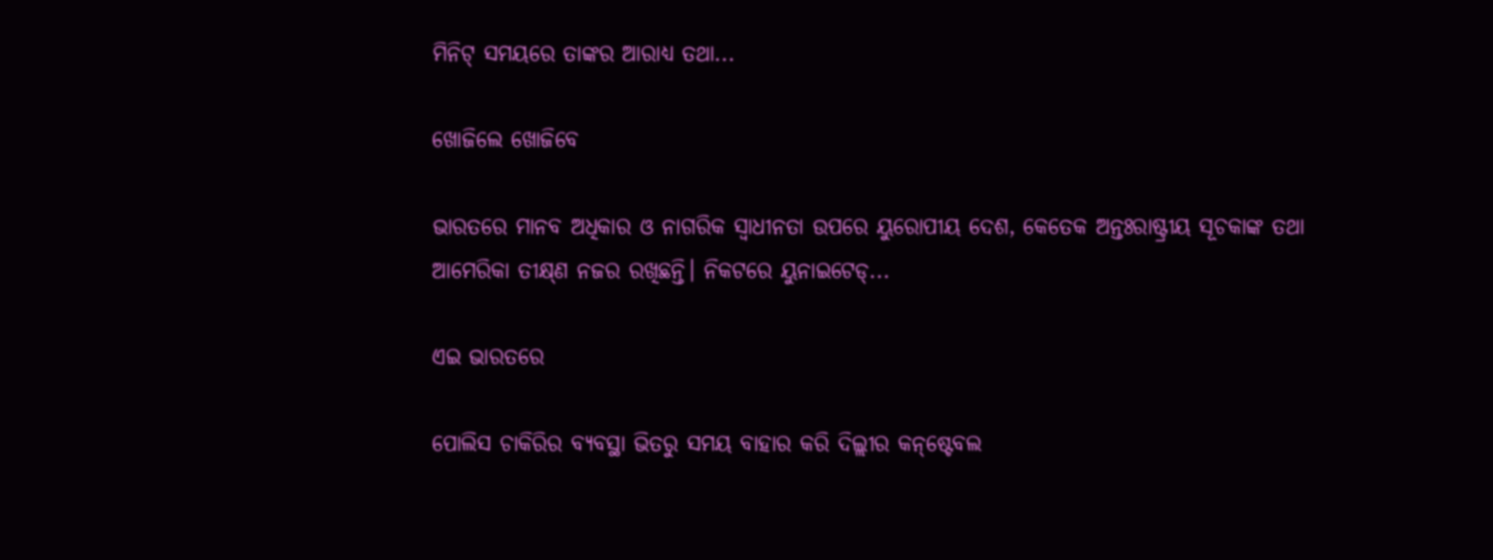ମିନିଟ୍‌ ସମୟରେ ତାଙ୍କର ଆରାଧ୍ୟ ତଥା...

ଖୋଜିଲେ ଖୋଜିବେ

ଭାରତରେ ମାନବ ଅଧିକାର ଓ ନାଗରିକ ସ୍ବାଧୀନତା ଉପରେ ୟୁରୋପୀୟ ଦେଶ, କେତେକ ଅନ୍ତଃରାଷ୍ଟ୍ରୀୟ ସୂଚକାଙ୍କ ତଥା ଆମେରିକା ତୀକ୍ଷ୍‌ଣ ନଜର ରଖିଛନ୍ତି। ନିକଟରେ ୟୁନାଇଟେଡ୍‌...

ଏଇ ଭାରତରେ

ପୋଲିସ ଚାକିରିର ବ୍ୟବସ୍ଥା ଭିତରୁ ସମୟ ବାହାର କରି ଦିଲ୍ଲୀର କନ୍‌ଷ୍ଟେବଲ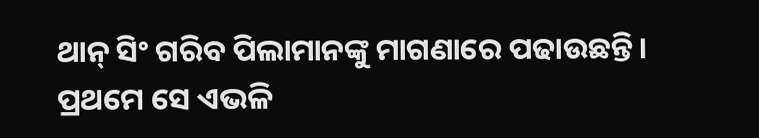ଥାନ୍‌ ସିଂ ଗରିବ ପିଲାମାନଙ୍କୁ ମାଗଣାରେ ପଢାଉଛନ୍ତି। ପ୍ରଥମେ ସେ ଏଭଳି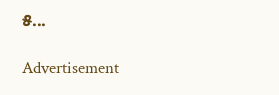୫...

Advertisement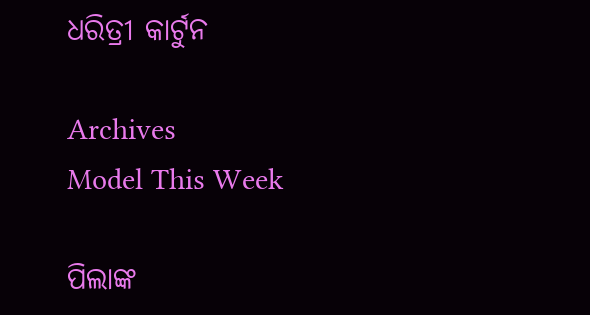ଧରିତ୍ରୀ କାର୍ଟୁନ

Archives
Model This Week

ପିଲାଙ୍କ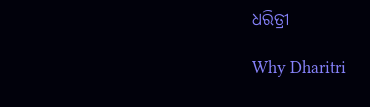ଧରିତ୍ରୀ

Why Dharitri